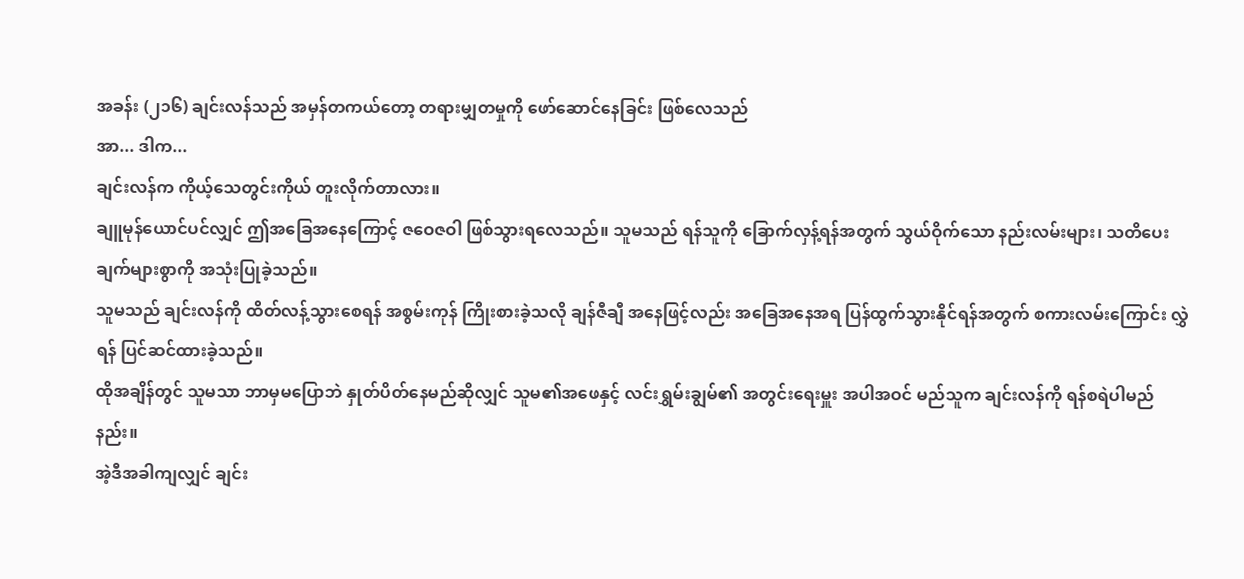အခန်း (၂၁၆) ချင်းလန်သည် အမှန်တကယ်တော့ တရားမျှတမှုကို ဖော်ဆောင်နေခြင်း ဖြစ်လေသည်
အာ... ဒါက...
ချင်းလန်က ကိုယ့်သေတွင်းကိုယ် တူးလိုက်တာလား။
ချူမုန်ယောင်ပင်လျှင် ဤအခြေအနေကြောင့် ဇဝေဇဝါ ဖြစ်သွားရလေသည်။ သူမသည် ရန်သူကို ခြောက်လှန့်ရန်အတွက် သွယ်ဝိုက်သော နည်းလမ်းများ၊ သတိပေးချက်များစွာကို အသုံးပြုခဲ့သည်။
သူမသည် ချင်းလန်ကို ထိတ်လန့်သွားစေရန် အစွမ်းကုန် ကြိုးစားခဲ့သလို ချန်ဇီချီ အနေဖြင့်လည်း အခြေအနေအရ ပြန်ထွက်သွားနိုင်ရန်အတွက် စကားလမ်းကြောင်း လွှဲရန် ပြင်ဆင်ထားခဲ့သည်။
ထိုအချိန်တွင် သူမသာ ဘာမှမပြောဘဲ နှုတ်ပိတ်နေမည်ဆိုလျှင် သူမ၏အဖေနှင့် လင်းရွှမ်းချွမ်၏ အတွင်းရေးမှူး အပါအဝင် မည်သူက ချင်းလန်ကို ရန်စရဲပါမည်နည်း။
အဲ့ဒီအခါကျလျှင် ချင်း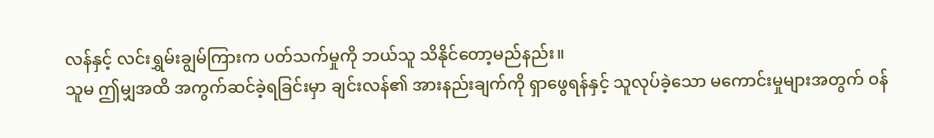လန်နှင့် လင်းရွှမ်းချွမ်ကြားက ပတ်သက်မှုကို ဘယ်သူ သိနိုင်တော့မည်နည်း။
သူမ ဤမျှအထိ အကွက်ဆင်ခဲ့ရခြင်းမှာ ချင်းလန်၏ အားနည်းချက်ကို ရှာဖွေရန်နှင့် သူလုပ်ခဲ့သော မကောင်းမှုများအတွက် ဝန်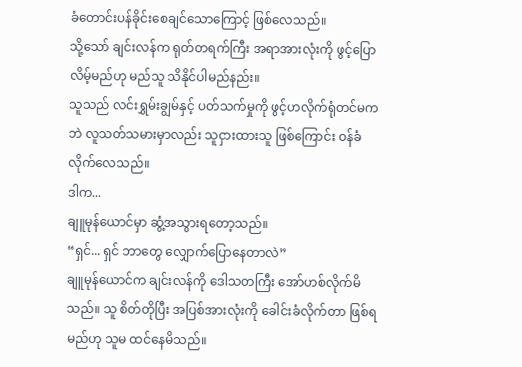ခံတောင်းပန်ခိုင်းစေချင်သောကြောင့် ဖြစ်လေသည်။
သို့သော် ချင်းလန်က ရုတ်တရက်ကြီး အရာအားလုံးကို ဖွင့်ပြောလိမ့်မည်ဟု မည်သူ သိနိုင်ပါမည်နည်း။
သူသည် လင်းရွှမ်းချွမ်နှင့် ပတ်သက်မှုကို ဖွင့်ဟလိုက်ရုံတင်မကဘဲ လူသတ်သမားမှာလည်း သူငှားထားသူ ဖြစ်ကြောင်း ဝန်ခံလိုက်လေသည်။
ဒါက...
ချူမုန်ယောင်မှာ ဆွံ့အသွားရတော့သည်။
“ရှင်... ရှင် ဘာတွေ လျှောက်ပြောနေတာလဲ”
ချူမုန်ယောင်က ချင်းလန်ကို ဒေါသတကြီး အော်ဟစ်လိုက်မိသည်။ သူ စိတ်တိုပြီး အပြစ်အားလုံးကို ခေါင်းခံလိုက်တာ ဖြစ်ရမည်ဟု သူမ ထင်နေမိသည်။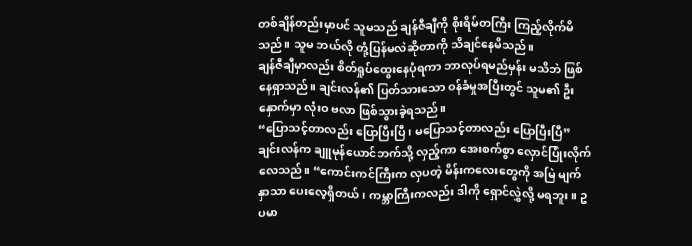တစ်ချိန်တည်းမှာပင် သူမသည် ချန်ဇီချီကို စိုးရိမ်တကြီး ကြည့်လိုက်မိသည်။ သူမ ဘယ်လို တုံ့ပြန်မလဲဆိုတာကို သိချင်နေမိသည်။
ချန်ဇီချီမှာလည်း စိတ်ရှုပ်ထွေးနေပုံရကာ ဘာလုပ်ရမည်မှန်း မသိဘဲ ဖြစ်နေရှာသည်။ ချင်းလန်၏ ပြတ်သားသော ဝန်ခံမှုအပြီးတွင် သူမ၏ ဦးနှောက်မှာ လုံးဝ ဗလာ ဖြစ်သွားခဲ့ရသည်။
“ပြောသင့်တာလည်း ပြောပြီးပြီ၊ မပြောသင့်တာလည်း ပြောပြီးပြီ” ချင်းလန်က ချူမုန်ယောင်ဘက်သို့ လှည့်ကာ အေးစက်စွာ လှောင်ပြုံးလိုက်လေသည်။ “ကောင်းကင်ကြီးက လှပတဲ့ မိန်းကလေးတွေကို အမြဲ မျက်နှာသာ ပေးလေ့ရှိတယ်၊ ကမ္ဘာကြီးကလည်း ဒါကို ရှောင်လွှဲလို့ မရဘူး။ ဥပမာ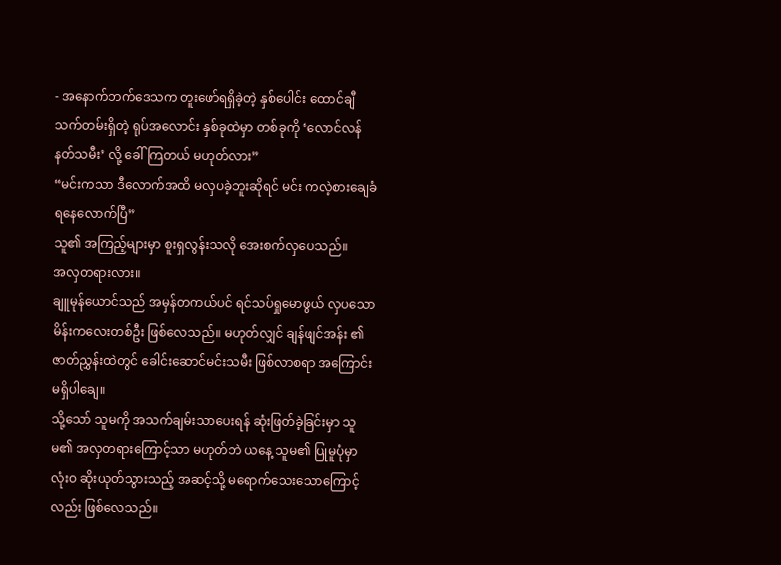- အနောက်ဘက်ဒေသက တူးဖော်ရရှိခဲ့တဲ့ နှစ်ပေါင်း ထောင်ချီသက်တမ်းရှိတဲ့ ရုပ်အလောင်း နှစ်ခုထဲမှာ တစ်ခုကို ‘လောင်လန် နတ်သမီး’ လို့ ခေါ်ကြတယ် မဟုတ်လား”
“မင်းကသာ ဒီလောက်အထိ မလှပခဲ့ဘူးဆိုရင် မင်း ကလဲ့စားချေခံ ရနေလောက်ပြီ”
သူ၏ အကြည့်များမှာ စူးရှလွန်းသလို အေးစက်လှပေသည်။
အလှတရားလား။
ချူမုန်ယောင်သည် အမှန်တကယ်ပင် ရင်သပ်ရှုမောဖွယ် လှပသော မိန်းကလေးတစ်ဦး ဖြစ်လေသည်။ မဟုတ်လျှင် ချန်ဖျင်အန်း ၏ ဇာတ်ညွှန်းထဲတွင် ခေါင်းဆောင်မင်းသမီး ဖြစ်လာစရာ အကြောင်းမရှိပါချေ။
သို့သော် သူမကို အသက်ချမ်းသာပေးရန် ဆုံးဖြတ်ခဲ့ခြင်းမှာ သူမ၏ အလှတရားကြောင့်သာ မဟုတ်ဘဲ ယနေ့ သူမ၏ ပြုမူပုံမှာ လုံးဝ ဆိုးယုတ်သွားသည့် အဆင့်သို့ မရောက်သေးသောကြောင့်လည်း ဖြစ်လေသည်။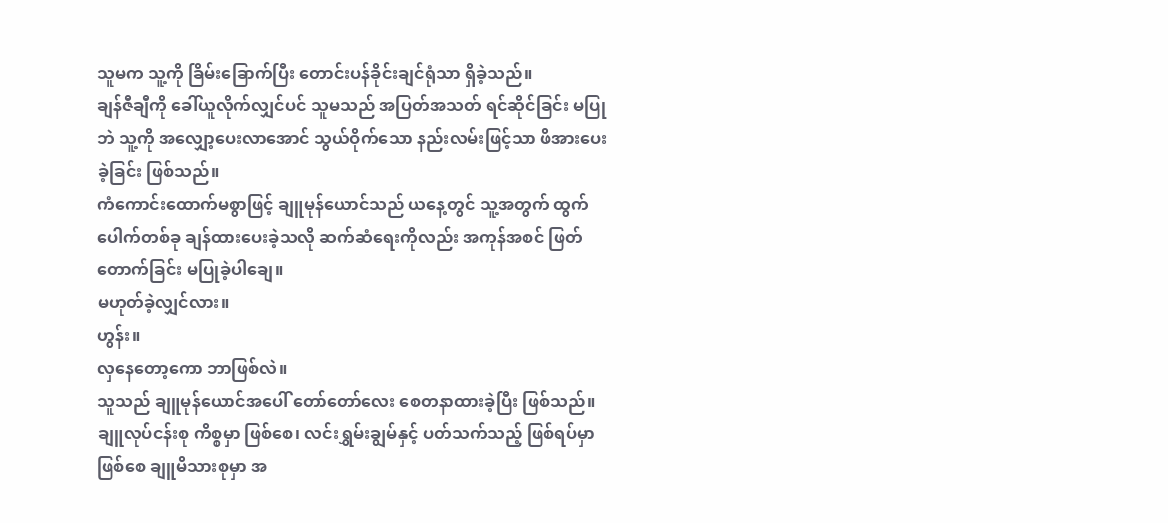သူမက သူ့ကို ခြိမ်းခြောက်ပြီး တောင်းပန်ခိုင်းချင်ရုံသာ ရှိခဲ့သည်။
ချန်ဇီချီကို ခေါ်ယူလိုက်လျှင်ပင် သူမသည် အပြတ်အသတ် ရင်ဆိုင်ခြင်း မပြုဘဲ သူ့ကို အလျှော့ပေးလာအောင် သွယ်ဝိုက်သော နည်းလမ်းဖြင့်သာ ဖိအားပေးခဲ့ခြင်း ဖြစ်သည်။
ကံကောင်းထောက်မစွာဖြင့် ချူမုန်ယောင်သည် ယနေ့တွင် သူ့အတွက် ထွက်ပေါက်တစ်ခု ချန်ထားပေးခဲ့သလို ဆက်ဆံရေးကိုလည်း အကုန်အစင် ဖြတ်တောက်ခြင်း မပြုခဲ့ပါချေ။
မဟုတ်ခဲ့လျှင်လား။
ဟွန်း။
လှနေတော့ကော ဘာဖြစ်လဲ။
သူသည် ချူမုန်ယောင်အပေါ် တော်တော်လေး စေတနာထားခဲ့ပြီး ဖြစ်သည်။ ချူလုပ်ငန်းစု ကိစ္စမှာ ဖြစ်စေ၊ လင်းရွှမ်းချွမ်နှင့် ပတ်သက်သည့် ဖြစ်ရပ်မှာ ဖြစ်စေ ချူမိသားစုမှာ အ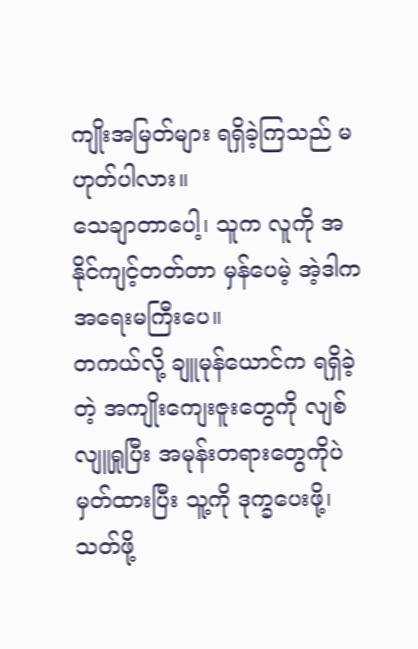ကျိုးအမြတ်များ ရရှိခဲ့ကြသည် မဟုတ်ပါလား။
သေချာတာပေါ့၊ သူက လူကို အနိုင်ကျင့်တတ်တာ မှန်ပေမဲ့ အဲ့ဒါက အရေးမကြီးပေ။
တကယ်လို့ ချူမုန်ယောင်က ရရှိခဲ့တဲ့ အကျိုးကျေးဇူးတွေကို လျစ်လျူရှုပြီး အမုန်းတရားတွေကိုပဲ မှတ်ထားပြီး သူ့ကို ဒုက္ခပေးဖို့၊ သတ်ဖို့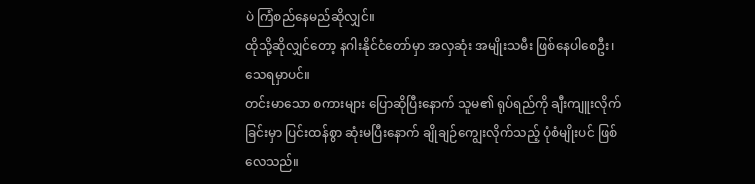ပဲ ကြံစည်နေမည်ဆိုလျှင်။
ထိုသို့ဆိုလျှင်တော့ နဂါးနိုင်ငံတော်မှာ အလှဆုံး အမျိုးသမီး ဖြစ်နေပါစေဦး၊ သေရမှာပင်။
တင်းမာသော စကားများ ပြောဆိုပြီးနောက် သူမ၏ ရုပ်ရည်ကို ချီးကျူးလိုက်ခြင်းမှာ ပြင်းထန်စွာ ဆုံးမပြီးနောက် ချိုချဉ်ကျွေးလိုက်သည့် ပုံစံမျိုးပင် ဖြစ်လေသည်။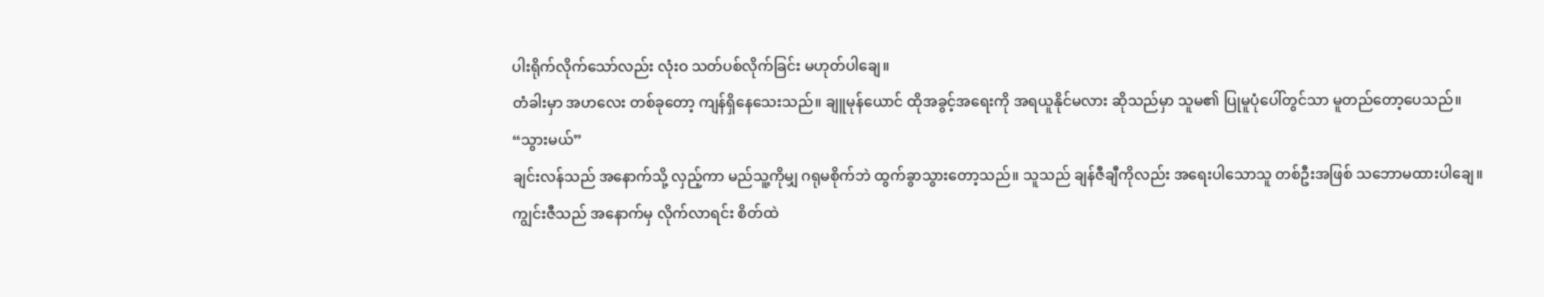ပါးရိုက်လိုက်သော်လည်း လုံးဝ သတ်ပစ်လိုက်ခြင်း မဟုတ်ပါချေ။
တံခါးမှာ အဟလေး တစ်ခုတော့ ကျန်ရှိနေသေးသည်။ ချူမုန်ယောင် ထိုအခွင့်အရေးကို အရယူနိုင်မလား ဆိုသည်မှာ သူမ၏ ပြုမူပုံပေါ်တွင်သာ မူတည်တော့ပေသည်။
“သွားမယ်”
ချင်းလန်သည် အနောက်သို့ လှည့်ကာ မည်သူ့ကိုမျှ ဂရုမစိုက်ဘဲ ထွက်ခွာသွားတော့သည်။ သူသည် ချန်ဇီချီကိုလည်း အရေးပါသောသူ တစ်ဦးအဖြစ် သဘောမထားပါချေ။
ကျွင်းဇီသည် အနောက်မှ လိုက်လာရင်း စိတ်ထဲ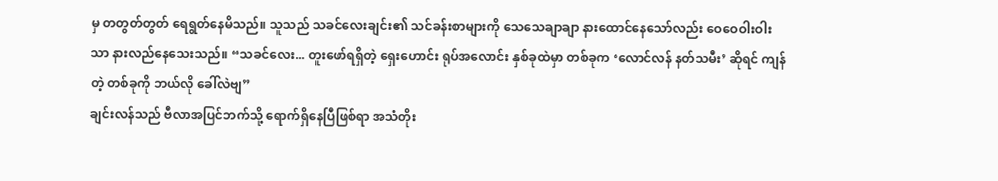မှ တတွတ်တွတ် ရေရွတ်နေမိသည်။ သူသည် သခင်လေးချင်း၏ သင်ခန်းစာများကို သေသေချာချာ နားထောင်နေသော်လည်း ဝေဝေဝါးဝါးသာ နားလည်နေသေးသည်။ “သခင်လေး... တူးဖော်ရရှိတဲ့ ရှေးဟောင်း ရုပ်အလောင်း နှစ်ခုထဲမှာ တစ်ခုက ‘လောင်လန် နတ်သမီး’ ဆိုရင် ကျန်တဲ့ တစ်ခုကို ဘယ်လို ခေါ်လဲဗျ”
ချင်းလန်သည် ဗီလာအပြင်ဘက်သို့ ရောက်ရှိနေပြီဖြစ်ရာ အသံတိုး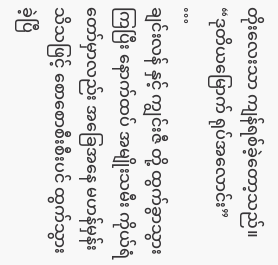တိုးလေးသာ ကျန်ရစ်ခဲ့တော့သည်။ “ဒုတိယမြောက် ရုပ်အလောင်း”
…
ချင်းလန် နှင့် ကျွင်းဇီ တို့ ထွက်ခွာသွားကြပြီး နောက်ထပ် အမျိုးသမီး ကိုယ်ရံတော်မှာလည်း အခြေအနေ မဟန်မှန်း သိသဖြင့် စောစောစီးစီးပင် ထွက်သွားခဲ့ပြီ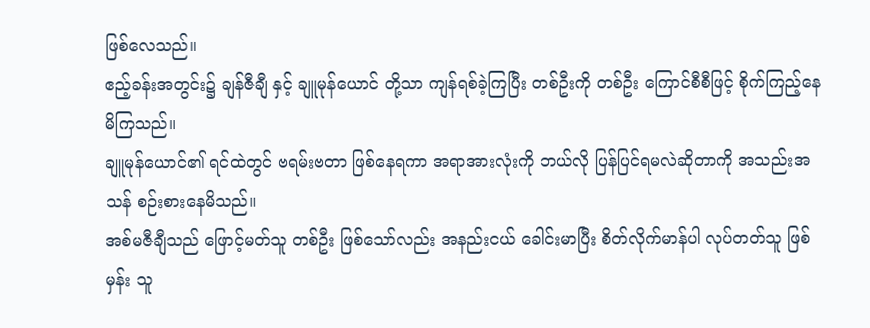ဖြစ်လေသည်။
ဧည့်ခန်းအတွင်း၌ ချန်ဇီချီ နှင့် ချူမုန်ယောင် တို့သာ ကျန်ရစ်ခဲ့ကြပြီး တစ်ဦးကို တစ်ဦး ကြောင်စီစီဖြင့် စိုက်ကြည့်နေမိကြသည်။
ချူမုန်ယောင်၏ ရင်ထဲတွင် ဗရမ်းဗတာ ဖြစ်နေရကာ အရာအားလုံးကို ဘယ်လို ပြန်ပြင်ရမလဲဆိုတာကို အသည်းအသန် စဉ်းစားနေမိသည်။
အစ်မဇီချီသည် ဖြောင့်မတ်သူ တစ်ဦး ဖြစ်သော်လည်း အနည်းငယ် ခေါင်းမာပြီး စိတ်လိုက်မာန်ပါ လုပ်တတ်သူ ဖြစ်မှန်း သူ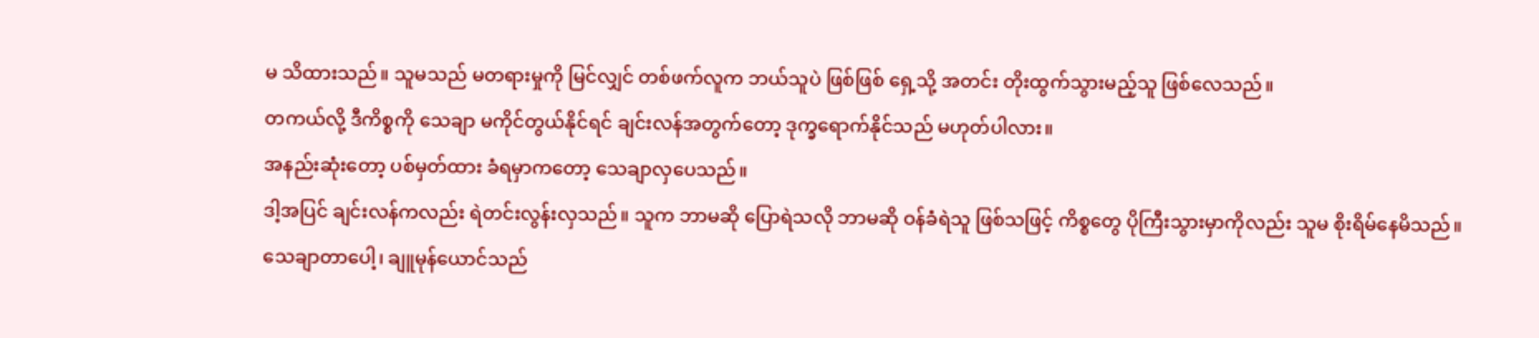မ သိထားသည်။ သူမသည် မတရားမှုကို မြင်လျှင် တစ်ဖက်လူက ဘယ်သူပဲ ဖြစ်ဖြစ် ရှေ့သို့ အတင်း တိုးထွက်သွားမည့်သူ ဖြစ်လေသည်။
တကယ်လို့ ဒီကိစ္စကို သေချာ မကိုင်တွယ်နိုင်ရင် ချင်းလန်အတွက်တော့ ဒုက္ခရောက်နိုင်သည် မဟုတ်ပါလား။
အနည်းဆုံးတော့ ပစ်မှတ်ထား ခံရမှာကတော့ သေချာလှပေသည်။
ဒါ့အပြင် ချင်းလန်ကလည်း ရဲတင်းလွန်းလှသည်။ သူက ဘာမဆို ပြောရဲသလို ဘာမဆို ဝန်ခံရဲသူ ဖြစ်သဖြင့် ကိစ္စတွေ ပိုကြီးသွားမှာကိုလည်း သူမ စိုးရိမ်နေမိသည်။
သေချာတာပေါ့၊ ချူမုန်ယောင်သည်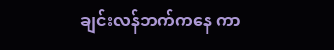ချင်းလန်ဘက်ကနေ ကာ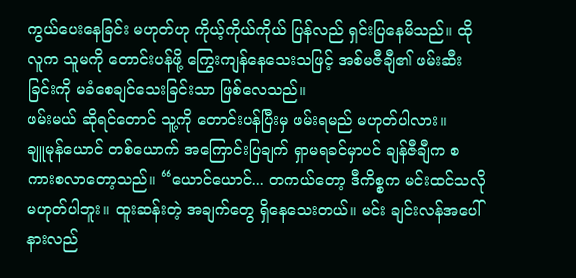ကွယ်ပေးနေခြင်း မဟုတ်ဟု ကိုယ့်ကိုယ်ကိုယ် ပြန်လည် ရှင်းပြနေမိသည်။ ထိုလူက သူမကို တောင်းပန်ဖို့ ကြွေးကျန်နေသေးသဖြင့် အစ်မဇီချီ၏ ဖမ်းဆီးခြင်းကို မခံစေချင်သေးခြင်းသာ ဖြစ်လေသည်။
ဖမ်းမယ် ဆိုရင်တောင် သူ့ကို တောင်းပန်ပြီးမှ ဖမ်းရမည် မဟုတ်ပါလား။
ချူမုန်ယောင် တစ်ယောက် အကြောင်းပြချက် ရှာမရခင်မှာပင် ချန်ဇီချီက စကားစလာတော့သည်။ “ယောင်ယောင်... တကယ်တော့ ဒီကိစ္စက မင်းထင်သလို မဟုတ်ပါဘူး။ ထူးဆန်းတဲ့ အချက်တွေ ရှိနေသေးတယ်။ မင်း ချင်းလန်အပေါ် နားလည်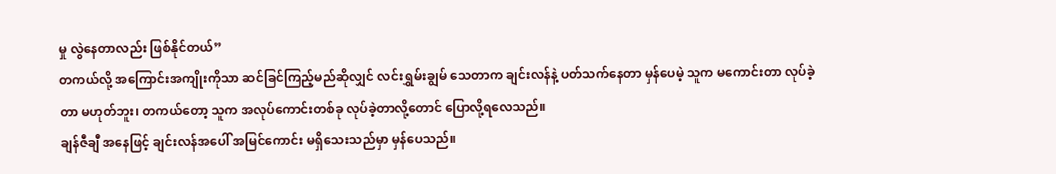မှု လွဲနေတာလည်း ဖြစ်နိုင်တယ်”
တကယ်လို့ အကြောင်းအကျိုးကိုသာ ဆင်ခြင်ကြည့်မည်ဆိုလျှင် လင်းရွှမ်းချွမ် သေတာက ချင်းလန်နဲ့ ပတ်သက်နေတာ မှန်ပေမဲ့ သူက မကောင်းတာ လုပ်ခဲ့တာ မဟုတ်ဘူး၊ တကယ်တော့ သူက အလုပ်ကောင်းတစ်ခု လုပ်ခဲ့တာလို့တောင် ပြောလို့ရလေသည်။
ချန်ဇီချီ အနေဖြင့် ချင်းလန်အပေါ် အမြင်ကောင်း မရှိသေးသည်မှာ မှန်ပေသည်။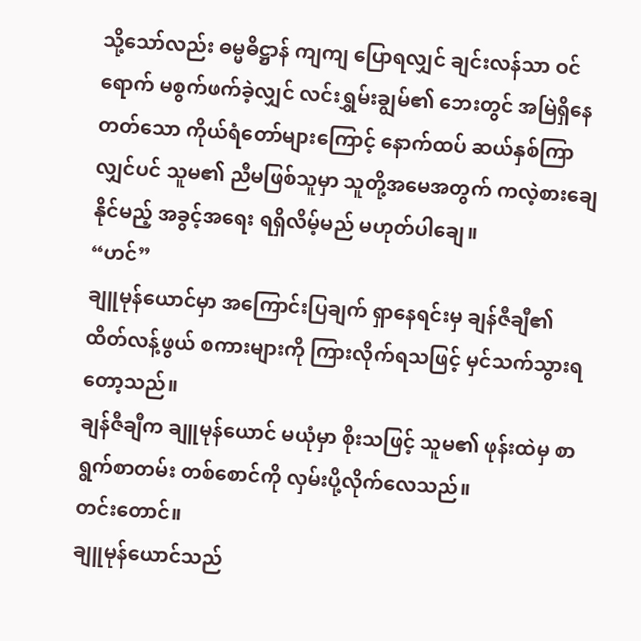သို့သော်လည်း ဓမ္မဓိဋ္ဌာန် ကျကျ ပြောရလျှင် ချင်းလန်သာ ဝင်ရောက် မစွက်ဖက်ခဲ့လျှင် လင်းရွှမ်းချွမ်၏ ဘေးတွင် အမြဲရှိနေတတ်သော ကိုယ်ရံတော်များကြောင့် နောက်ထပ် ဆယ်နှစ်ကြာလျှင်ပင် သူမ၏ ညီမဖြစ်သူမှာ သူတို့အမေအတွက် ကလဲ့စားချေနိုင်မည့် အခွင့်အရေး ရရှိလိမ့်မည် မဟုတ်ပါချေ။
“ဟင်”
ချူမုန်ယောင်မှာ အကြောင်းပြချက် ရှာနေရင်းမှ ချန်ဇီချီ၏ ထိတ်လန့်ဖွယ် စကားများကို ကြားလိုက်ရသဖြင့် မှင်သက်သွားရတော့သည်။
ချန်ဇီချီက ချူမုန်ယောင် မယုံမှာ စိုးသဖြင့် သူမ၏ ဖုန်းထဲမှ စာရွက်စာတမ်း တစ်စောင်ကို လှမ်းပို့လိုက်လေသည်။
တင်းတောင်။
ချူမုန်ယောင်သည်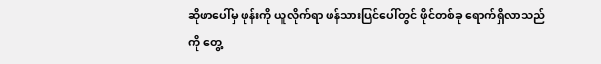ဆိုဖာပေါ်မှ ဖုန်းကို ယူလိုက်ရာ ဖန်သားပြင်ပေါ်တွင် ဖိုင်တစ်ခု ရောက်ရှိလာသည်ကို တွေ့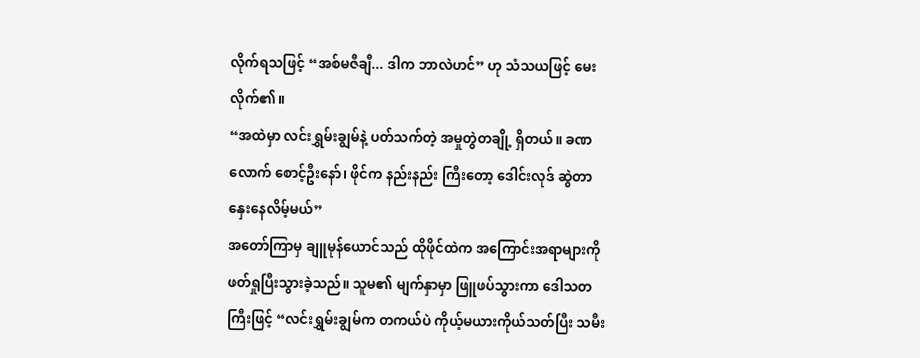လိုက်ရသဖြင့် “အစ်မဇီချီ... ဒါက ဘာလဲဟင်” ဟု သံသယဖြင့် မေးလိုက်၏။
“အထဲမှာ လင်းရွှမ်းချွမ်နဲ့ ပတ်သက်တဲ့ အမှုတွဲတချို့ ရှိတယ်။ ခဏလောက် စောင့်ဦးနော်၊ ဖိုင်က နည်းနည်း ကြီးတော့ ဒေါင်းလုဒ် ဆွဲတာ နှေးနေလိမ့်မယ်”
အတော်ကြာမှ ချူမုန်ယောင်သည် ထိုဖိုင်ထဲက အကြောင်းအရာများကို ဖတ်ရှုပြီးသွားခဲ့သည်။ သူမ၏ မျက်နှာမှာ ဖြူဖပ်သွားကာ ဒေါသတကြီးဖြင့် “လင်းရွှမ်းချွမ်က တကယ်ပဲ ကိုယ့်မယားကိုယ်သတ်ပြီး သမီး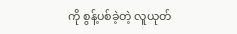ကို စွန့်ပစ်ခဲ့တဲ့ လူယုတ်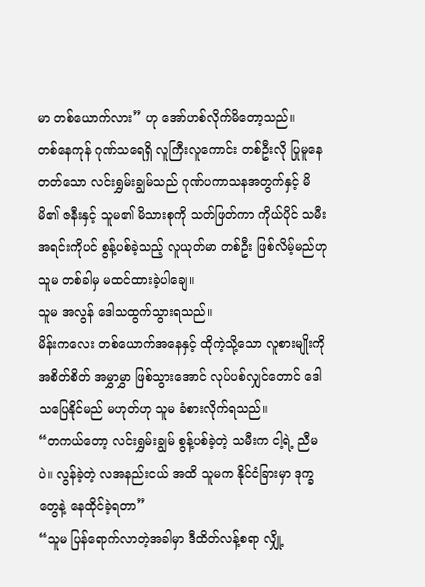မာ တစ်ယောက်လား” ဟု အော်ဟစ်လိုက်မိတော့သည်။
တစ်နေကုန် ဂုဏ်သရေရှိ လူကြီးလူကောင်း တစ်ဦးလို ပြုမူနေတတ်သော လင်းရွှမ်းချွမ်သည် ဂုဏ်ပကာသနအတွက်နှင့် မိမိ၏ ဇနီးနှင့် သူမ၏ မိသားစုကို သတ်ဖြတ်ကာ ကိုယ်ပိုင် သမီးအရင်းကိုပင် စွန့်ပစ်ခဲ့သည့် လူယုတ်မာ တစ်ဦး ဖြစ်လိမ့်မည်ဟု သူမ တစ်ခါမှ မထင်ထားခဲ့ပါချေ။
သူမ အလွန် ဒေါသထွက်သွားရသည်။
မိန်းကလေး တစ်ယောက်အနေနှင့် ထိုကဲ့သို့သော လူစားမျိုးကို အစိတ်စိတ် အမွှာမွှာ ဖြစ်သွားအောင် လုပ်ပစ်လျှင်တောင် ဒေါသပြေနိုင်မည် မဟုတ်ဟု သူမ ခံစားလိုက်ရသည်။
“တကယ်တော့ လင်းရွှမ်းချွမ် စွန့်ပစ်ခဲ့တဲ့ သမီးက ငါ့ရဲ့ ညီမပဲ။ လွန်ခဲ့တဲ့ လအနည်းငယ် အထိ သူမက နိုင်ငံခြားမှာ ဒုက္ခတွေနဲ့ နေထိုင်ခဲ့ရတာ”
“သူမ ပြန်ရောက်လာတဲ့အခါမှာ ဒီထိတ်လန့်စရာ လျှို့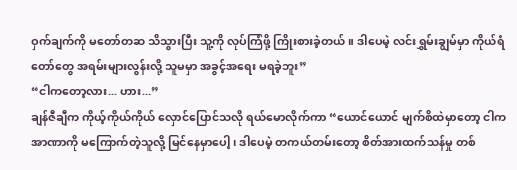ဝှက်ချက်ကို မတော်တဆ သိသွားပြီး သူ့ကို လုပ်ကြံဖို့ ကြိုးစားခဲ့တယ်။ ဒါပေမဲ့ လင်းရွှမ်းချွမ်မှာ ကိုယ်ရံတော်တွေ အရမ်းများလွန်းလို့ သူမမှာ အခွင့်အရေး မရခဲ့ဘူး”
“ငါကတော့လား... ဟား...”
ချန်ဇီချီက ကိုယ့်ကိုယ်ကိုယ် လှောင်ပြောင်သလို ရယ်မောလိုက်ကာ “ယောင်ယောင် မျက်စိထဲမှာတော့ ငါက အာဏာကို မကြောက်တဲ့သူလို့ မြင်နေမှာပေါ့၊ ဒါပေမဲ့ တကယ်တမ်းတော့ စိတ်အားထက်သန်မှု တစ်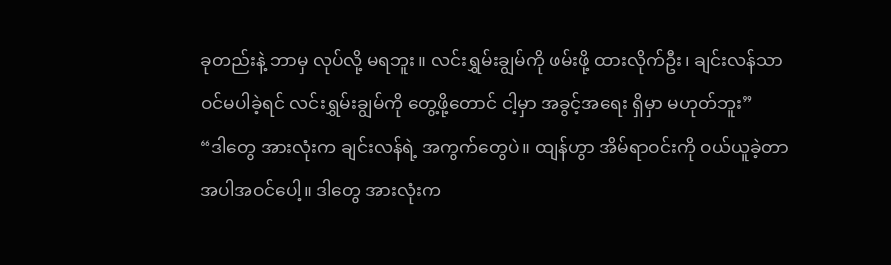ခုတည်းနဲ့ ဘာမှ လုပ်လို့ မရဘူး။ လင်းရွှမ်းချွမ်ကို ဖမ်းဖို့ ထားလိုက်ဦး၊ ချင်းလန်သာ ဝင်မပါခဲ့ရင် လင်းရွှမ်းချွမ်ကို တွေ့ဖို့တောင် ငါ့မှာ အခွင့်အရေး ရှိမှာ မဟုတ်ဘူး”
“ဒါတွေ အားလုံးက ချင်းလန်ရဲ့ အကွက်တွေပဲ။ ထျန်ဟွာ အိမ်ရာဝင်းကို ဝယ်ယူခဲ့တာ အပါအဝင်ပေါ့။ ဒါတွေ အားလုံးက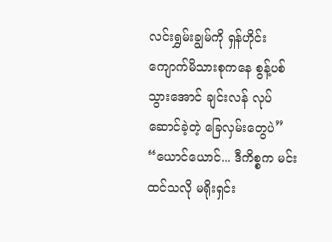လင်းရွှမ်းချွမ်ကို ရှန်ဟိုင်း ကျောက်မိသားစုကနေ စွန့်ပစ်သွားအောင် ချင်းလန် လုပ်ဆောင်ခဲ့တဲ့ ခြေလှမ်းတွေပဲ”
“ယောင်ယောင်... ဒီကိစ္စက မင်းထင်သလို မရိုးရှင်း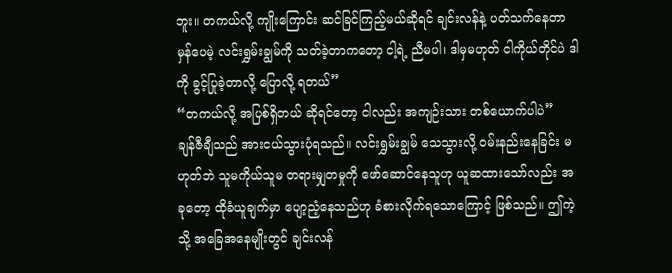ဘူး။ တကယ်လို့ ကျိုးကြောင်း ဆင်ခြင်ကြည့်မယ်ဆိုရင် ချင်းလန်နဲ့ ပတ်သက်နေတာ မှန်ပေမဲ့ လင်းရွှမ်းချွမ်ကို သတ်ခဲ့တာကတော့ ငါ့ရဲ့ ညီမပါ၊ ဒါမှမဟုတ် ငါကိုယ်တိုင်ပဲ ဒါကို ခွင့်ပြုခဲ့တာလို့ ပြောလို့ ရတယ်”
“တကယ်လို့ အပြစ်ရှိတယ် ဆိုရင်တော့ ငါလည်း အကျဉ်းသား တစ်ယောက်ပါပဲ”
ချန်ဇီချီသည် အားငယ်သွားပုံရသည်။ လင်းရွှမ်းချွမ် သေသွားလို့ ဝမ်းနည်းနေခြင်း မဟုတ်ဘဲ သူမကိုယ်သူမ တရားမျှတမှုကို ဖော်ဆောင်နေသူဟု ယူဆထားသော်လည်း အခုတော့ ထိုခံယူချက်မှာ ပျော့ညံ့နေသည်ဟု ခံစားလိုက်ရသောကြောင့် ဖြစ်သည်။ ဤကဲ့သို့ အခြေအနေမျိုးတွင် ချင်းလန်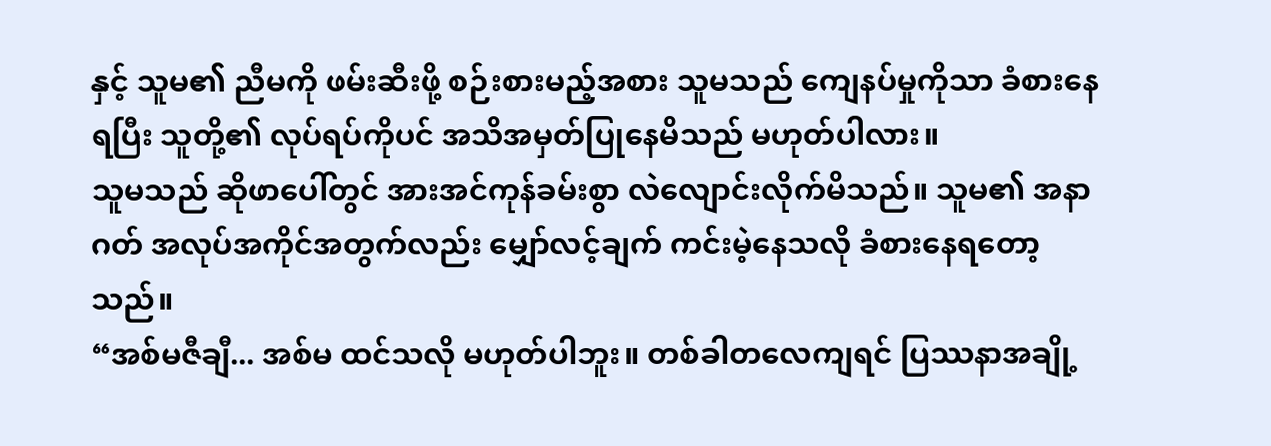နှင့် သူမ၏ ညီမကို ဖမ်းဆီးဖို့ စဉ်းစားမည့်အစား သူမသည် ကျေနပ်မှုကိုသာ ခံစားနေရပြီး သူတို့၏ လုပ်ရပ်ကိုပင် အသိအမှတ်ပြုနေမိသည် မဟုတ်ပါလား။
သူမသည် ဆိုဖာပေါ်တွင် အားအင်ကုန်ခမ်းစွာ လဲလျောင်းလိုက်မိသည်။ သူမ၏ အနာဂတ် အလုပ်အကိုင်အတွက်လည်း မျှော်လင့်ချက် ကင်းမဲ့နေသလို ခံစားနေရတော့သည်။
“အစ်မဇီချီ... အစ်မ ထင်သလို မဟုတ်ပါဘူး။ တစ်ခါတလေကျရင် ပြဿနာအချို့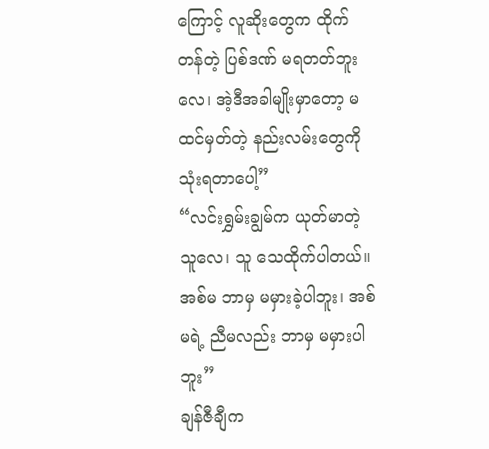ကြောင့် လူဆိုးတွေက ထိုက်တန်တဲ့ ပြစ်ဒဏ် မရတတ်ဘူးလေ၊ အဲ့ဒီအခါမျိုးမှာတော့ မထင်မှတ်တဲ့ နည်းလမ်းတွေကို သုံးရတာပေါ့”
“လင်းရွှမ်းချွမ်က ယုတ်မာတဲ့သူလေ၊ သူ သေထိုက်ပါတယ်။ အစ်မ ဘာမှ မမှားခဲ့ပါဘူး၊ အစ်မရဲ့ ညီမလည်း ဘာမှ မမှားပါဘူး”
ချန်ဇီချီက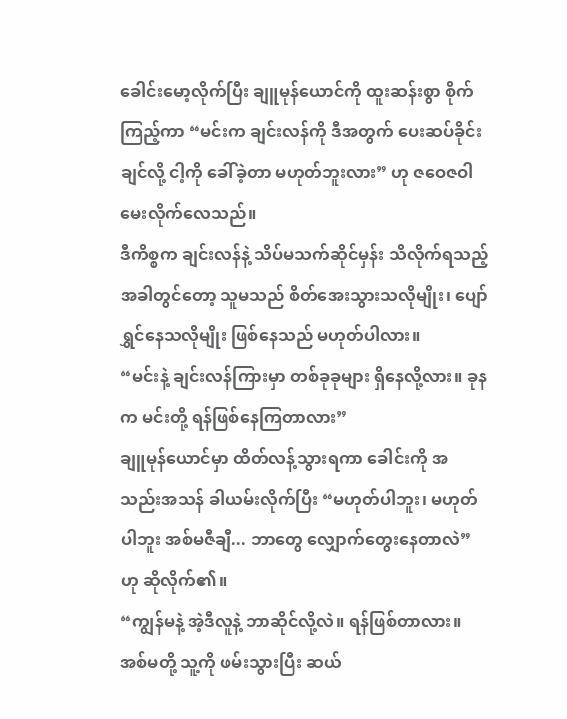ခေါင်းမော့လိုက်ပြီး ချူမုန်ယောင်ကို ထူးဆန်းစွာ စိုက်ကြည့်ကာ “မင်းက ချင်းလန်ကို ဒီအတွက် ပေးဆပ်ခိုင်းချင်လို့ ငါ့ကို ခေါ်ခဲ့တာ မဟုတ်ဘူးလား” ဟု ဇဝေဇဝါ မေးလိုက်လေသည်။
ဒီကိစ္စက ချင်းလန်နဲ့ သိပ်မသက်ဆိုင်မှန်း သိလိုက်ရသည့်အခါတွင်တော့ သူမသည် စိတ်အေးသွားသလိုမျိုး၊ ပျော်ရွှင်နေသလိုမျိုး ဖြစ်နေသည် မဟုတ်ပါလား။
“မင်းနဲ့ ချင်းလန်ကြားမှာ တစ်ခုခုများ ရှိနေလို့လား။ ခုနက မင်းတို့ ရန်ဖြစ်နေကြတာလား”
ချူမုန်ယောင်မှာ ထိတ်လန့်သွားရကာ ခေါင်းကို အသည်းအသန် ခါယမ်းလိုက်ပြီး “မဟုတ်ပါဘူး၊ မဟုတ်ပါဘူး အစ်မဇီချီ... ဘာတွေ လျှောက်တွေးနေတာလဲ” ဟု ဆိုလိုက်၏။
“ကျွန်မနဲ့ အဲ့ဒီလူနဲ့ ဘာဆိုင်လို့လဲ။ ရန်ဖြစ်တာလား။ အစ်မတို့ သူ့ကို ဖမ်းသွားပြီး ဆယ်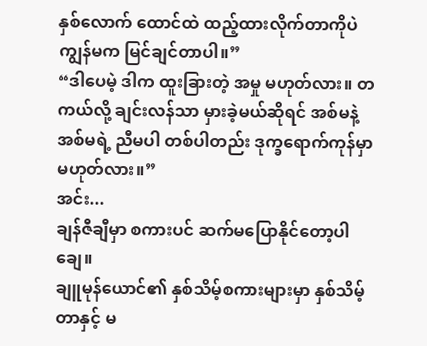နှစ်လောက် ထောင်ထဲ ထည့်ထားလိုက်တာကိုပဲ ကျွန်မက မြင်ချင်တာပါ။”
“ဒါပေမဲ့ ဒါက ထူးခြားတဲ့ အမှု မဟုတ်လား။ တကယ်လို့ ချင်းလန်သာ မှားခဲ့မယ်ဆိုရင် အစ်မနဲ့ အစ်မရဲ့ ညီမပါ တစ်ပါတည်း ဒုက္ခရောက်ကုန်မှာ မဟုတ်လား။”
အင်း...
ချန်ဇီချီမှာ စကားပင် ဆက်မပြောနိုင်တော့ပါချေ။
ချူမုန်ယောင်၏ နှစ်သိမ့်စကားများမှာ နှစ်သိမ့်တာနှင့် မ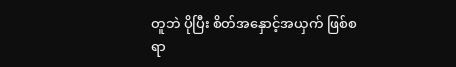တူဘဲ ပိုပြီး စိတ်အနှောင့်အယှက် ဖြစ်စရာ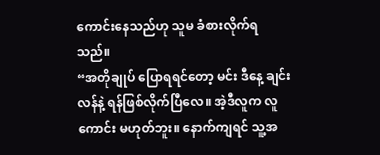ကောင်းနေသည်ဟု သူမ ခံစားလိုက်ရသည်။
“အတိုချုပ် ပြောရရင်တော့ မင်း ဒီနေ့ ချင်းလန်နဲ့ ရန်ဖြစ်လိုက်ပြီလေ။ အဲ့ဒီလူက လူကောင်း မဟုတ်ဘူး။ နောက်ကျရင် သူ့အ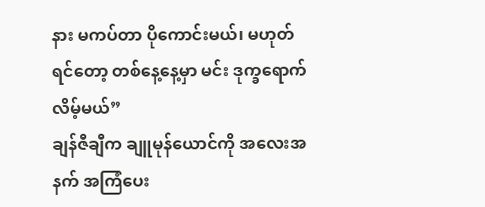နား မကပ်တာ ပိုကောင်းမယ်၊ မဟုတ်ရင်တော့ တစ်နေ့နေ့မှာ မင်း ဒုက္ခရောက်လိမ့်မယ်”
ချန်ဇီချီက ချူမုန်ယောင်ကို အလေးအနက် အကြံပေး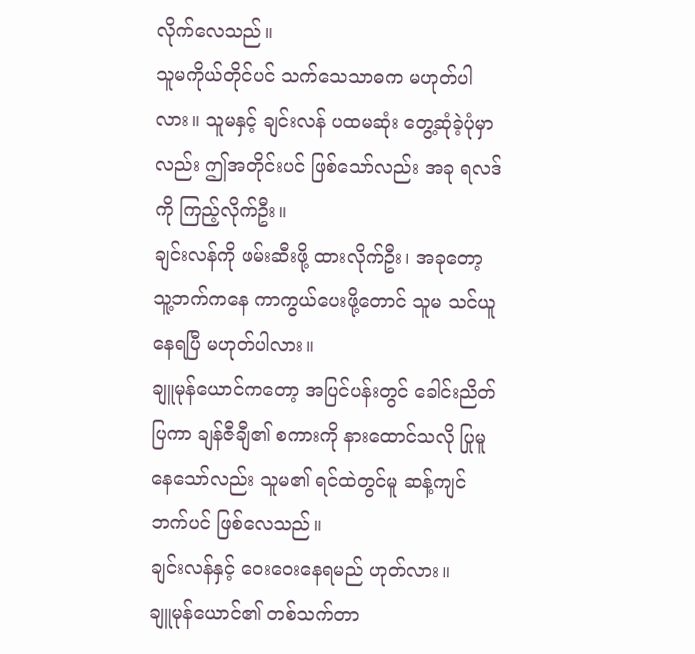လိုက်လေသည်။
သူမကိုယ်တိုင်ပင် သက်သေသာဓက မဟုတ်ပါလား။ သူမနှင့် ချင်းလန် ပထမဆုံး တွေ့ဆုံခဲ့ပုံမှာလည်း ဤအတိုင်းပင် ဖြစ်သော်လည်း အခု ရလဒ်ကို ကြည့်လိုက်ဦး။
ချင်းလန်ကို ဖမ်းဆီးဖို့ ထားလိုက်ဦး၊ အခုတော့ သူ့ဘက်ကနေ ကာကွယ်ပေးဖို့တောင် သူမ သင်ယူနေရပြီ မဟုတ်ပါလား။
ချူမုန်ယောင်ကတော့ အပြင်ပန်းတွင် ခေါင်းညိတ်ပြကာ ချန်ဇီချီ၏ စကားကို နားထောင်သလို ပြုမူနေသော်လည်း သူမ၏ ရင်ထဲတွင်မူ ဆန့်ကျင်ဘက်ပင် ဖြစ်လေသည်။
ချင်းလန်နှင့် ဝေးဝေးနေရမည် ဟုတ်လား။
ချူမုန်ယောင်၏ တစ်သက်တာ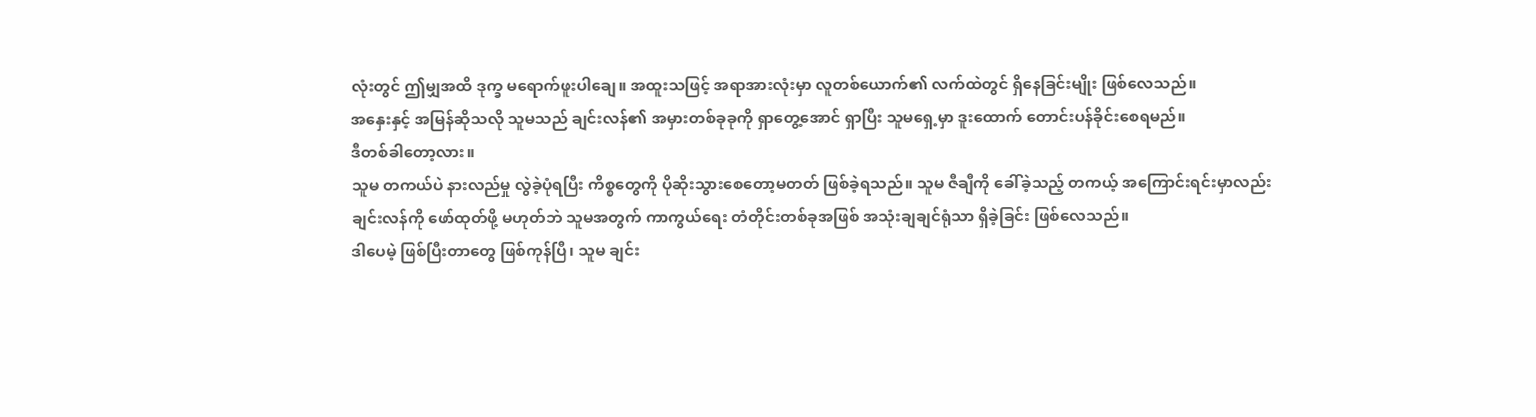လုံးတွင် ဤမျှအထိ ဒုက္ခ မရောက်ဖူးပါချေ။ အထူးသဖြင့် အရာအားလုံးမှာ လူတစ်ယောက်၏ လက်ထဲတွင် ရှိနေခြင်းမျိုး ဖြစ်လေသည်။
အနှေးနှင့် အမြန်ဆိုသလို သူမသည် ချင်းလန်၏ အမှားတစ်ခုခုကို ရှာတွေ့အောင် ရှာပြီး သူမရှေ့မှာ ဒူးထောက် တောင်းပန်ခိုင်းစေရမည်။
ဒီတစ်ခါတော့လား။
သူမ တကယ်ပဲ နားလည်မှု လွဲခဲ့ပုံရပြီး ကိစ္စတွေကို ပိုဆိုးသွားစေတော့မတတ် ဖြစ်ခဲ့ရသည်။ သူမ ဇီချီကို ခေါ်ခဲ့သည့် တကယ့် အကြောင်းရင်းမှာလည်း ချင်းလန်ကို ဖော်ထုတ်ဖို့ မဟုတ်ဘဲ သူမအတွက် ကာကွယ်ရေး တံတိုင်းတစ်ခုအဖြစ် အသုံးချချင်ရုံသာ ရှိခဲ့ခြင်း ဖြစ်လေသည်။
ဒါပေမဲ့ ဖြစ်ပြီးတာတွေ ဖြစ်ကုန်ပြီ၊ သူမ ချင်း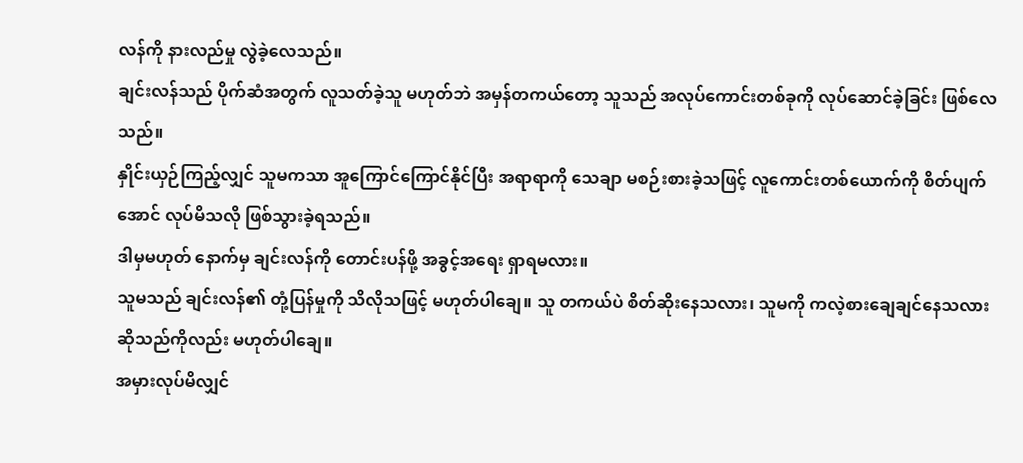လန်ကို နားလည်မှု လွဲခဲ့လေသည်။
ချင်းလန်သည် ပိုက်ဆံအတွက် လူသတ်ခဲ့သူ မဟုတ်ဘဲ အမှန်တကယ်တော့ သူသည် အလုပ်ကောင်းတစ်ခုကို လုပ်ဆောင်ခဲ့ခြင်း ဖြစ်လေသည်။
နှိုင်းယှဉ်ကြည့်လျှင် သူမကသာ အူကြောင်ကြောင်နိုင်ပြီး အရာရာကို သေချာ မစဉ်းစားခဲ့သဖြင့် လူကောင်းတစ်ယောက်ကို စိတ်ပျက်အောင် လုပ်မိသလို ဖြစ်သွားခဲ့ရသည်။
ဒါမှမဟုတ် နောက်မှ ချင်းလန်ကို တောင်းပန်ဖို့ အခွင့်အရေး ရှာရမလား။
သူမသည် ချင်းလန်၏ တုံ့ပြန်မှုကို သိလိုသဖြင့် မဟုတ်ပါချေ။ သူ တကယ်ပဲ စိတ်ဆိုးနေသလား၊ သူမကို ကလဲ့စားချေချင်နေသလား ဆိုသည်ကိုလည်း မဟုတ်ပါချေ။
အမှားလုပ်မိလျှင်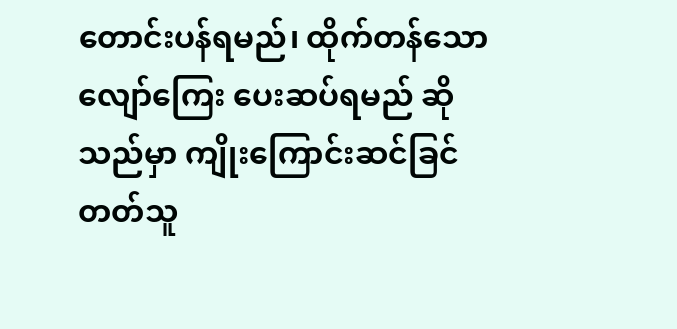တောင်းပန်ရမည်၊ ထိုက်တန်သော လျော်ကြေး ပေးဆပ်ရမည် ဆိုသည်မှာ ကျိုးကြောင်းဆင်ခြင်တတ်သူ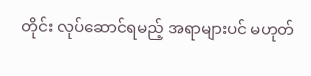တိုင်း လုပ်ဆောင်ရမည့် အရာများပင် မဟုတ်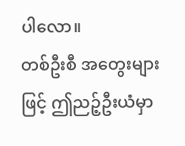ပါလော။
တစ်ဦးစီ အတွေးများဖြင့် ဤညဉ့်ဦးယံမှာ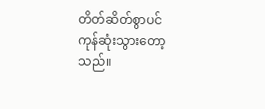တိတ်ဆိတ်စွာပင် ကုန်ဆုံးသွားတော့သည်။